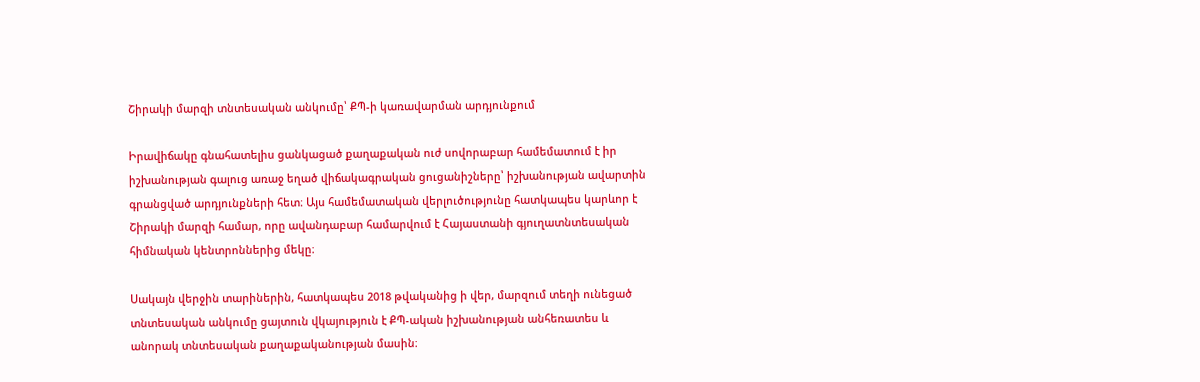Շիրակի մարզի տնտեսական անկումը՝ ՔՊ-ի կառավարման արդյունքում

Իրավիճակը գնահատելիս ցանկացած քաղաքական ուժ սովորաբար համեմատում է իր իշխանության գալուց առաջ եղած վիճակագրական ցուցանիշները՝ իշխանության ավարտին գրանցված արդյունքների հետ։ Այս համեմատական վերլուծությունը հատկապես կարևոր է Շիրակի մարզի համար, որը ավանդաբար համարվում է Հայաստանի գյուղատնտեսական հիմնական կենտրոններից մեկը։

Սակայն վերջին տարիներին, հատկապես 2018 թվականից ի վեր, մարզում տեղի ունեցած տնտեսական անկումը ցայտուն վկայություն է ՔՊ-ական իշխանության անհեռատես և անորակ տնտեսական քաղաքականության մասին։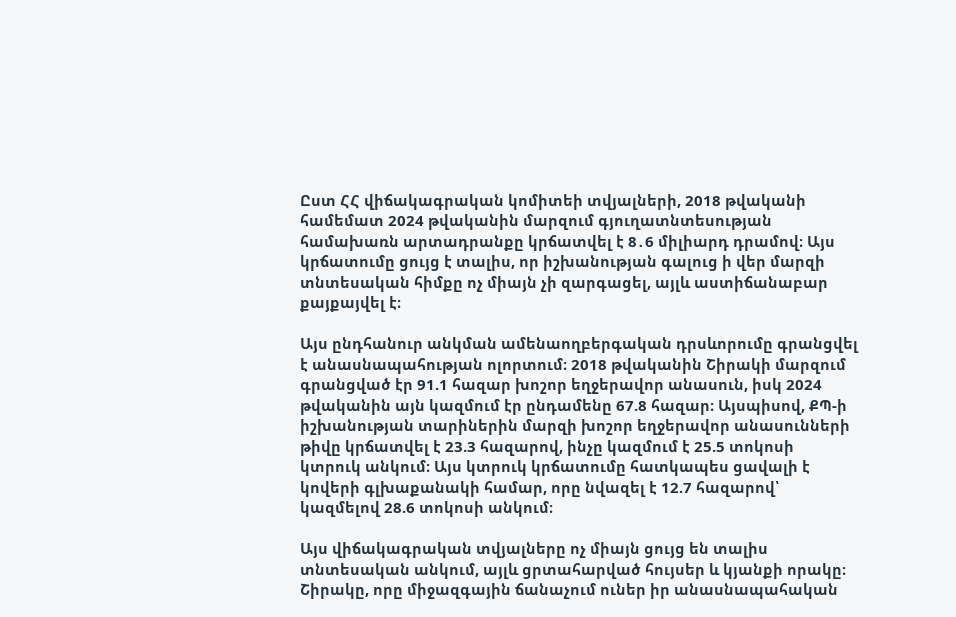Ըստ ՀՀ վիճակագրական կոմիտեի տվյալների, 2018 թվականի համեմատ 2024 թվականին մարզում գյուղատնտեսության համախառն արտադրանքը կրճատվել է 8․6 միլիարդ դրամով։ Այս կրճատումը ցույց է տալիս, որ իշխանության գալուց ի վեր մարզի տնտեսական հիմքը ոչ միայն չի զարգացել, այլև աստիճանաբար քայքայվել է։

Այս ընդհանուր անկման ամենաողբերգական դրսևորումը գրանցվել է անասնապահության ոլորտում։ 2018 թվականին Շիրակի մարզում գրանցված էր 91.1 հազար խոշոր եղջերավոր անասուն, իսկ 2024 թվականին այն կազմում էր ընդամենը 67.8 հազար։ Այսպիսով, ՔՊ-ի իշխանության տարիներին մարզի խոշոր եղջերավոր անասունների թիվը կրճատվել է 23.3 հազարով, ինչը կազմում է 25.5 տոկոսի կտրուկ անկում։ Այս կտրուկ կրճատումը հատկապես ցավալի է կովերի գլխաքանակի համար, որը նվազել է 12.7 հազարով՝ կազմելով 28.6 տոկոսի անկում։

Այս վիճակագրական տվյալները ոչ միայն ցույց են տալիս տնտեսական անկում, այլև ցրտահարված հույսեր և կյանքի որակը։ Շիրակը, որը միջազգային ճանաչում ուներ իր անասնապահական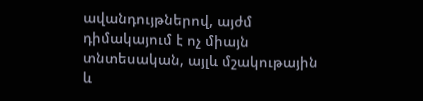ավանդույթներով, այժմ դիմակայում է ոչ միայն տնտեսական, այլև մշակութային և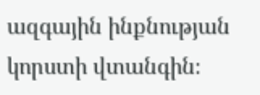ազգային ինքնության կորստի վտանգին։